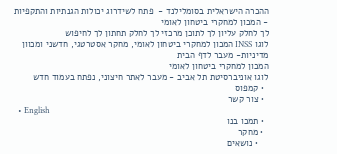ההכרה הישראלית בסומלילנד -  פתח לשידרוג יכולות הגנתיות והתקפיות - המכון למחקרי ביטחון לאומי
לך לחלק עליון לך לתוכן מרכזי לך לחלק תחתון לך לחיפוש
לוגו INSS המכון למחקרי ביטחון לאומי, מחקר אסטרטגי, חדשני ומכוון מדיניות- מעבר לדף הבית
המכון למחקרי ביטחון לאומי
לוגו אוניברסיטת תל אביב - מעבר לאתר חיצוני, נפתח בעמוד חדש
  • קמפוס
  • צור קשר
  • English
  • תמכו בנו
  • מחקר
    • נושאים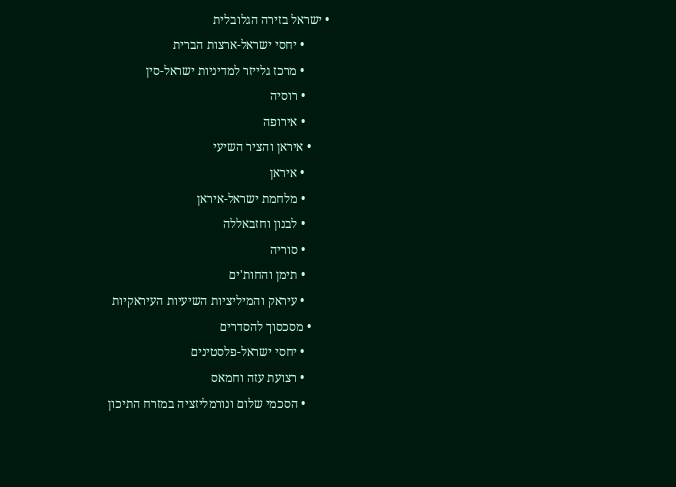• ישראל בזירה הגלובלית
        • יחסי ישראל-ארצות הברית
        • מרכז גלייזר למדיניות ישראל-סין
        • רוסיה
        • אירופה
      • איראן והציר השיעי
        • איראן
        • מלחמת ישראל-איראן
        • לבנון וחזבאללה
        • סוריה
        • תימן והחות'ים
        • עיראק והמיליציות השיעיות העיראקיות
      • מסכסוך להסדרים
        • יחסי ישראל-פלסטינים
        • רצועת עזה וחמאס
        • הסכמי שלום ונורמליזציה במזרח התיכון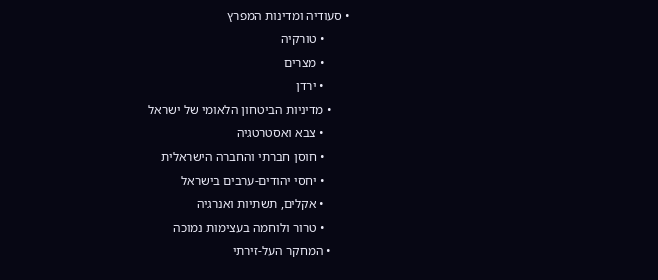• סעודיה ומדינות המפרץ
        • טורקיה
        • מצרים
        • ירדן
      • מדיניות הביטחון הלאומי של ישראל
        • צבא ואסטרטגיה
        • חוסן חברתי והחברה הישראלית
        • יחסי יהודים-ערבים בישראל
        • אקלים, תשתיות ואנרגיה
        • טרור ולוחמה בעצימות נמוכה
      • המחקר העל-זירתי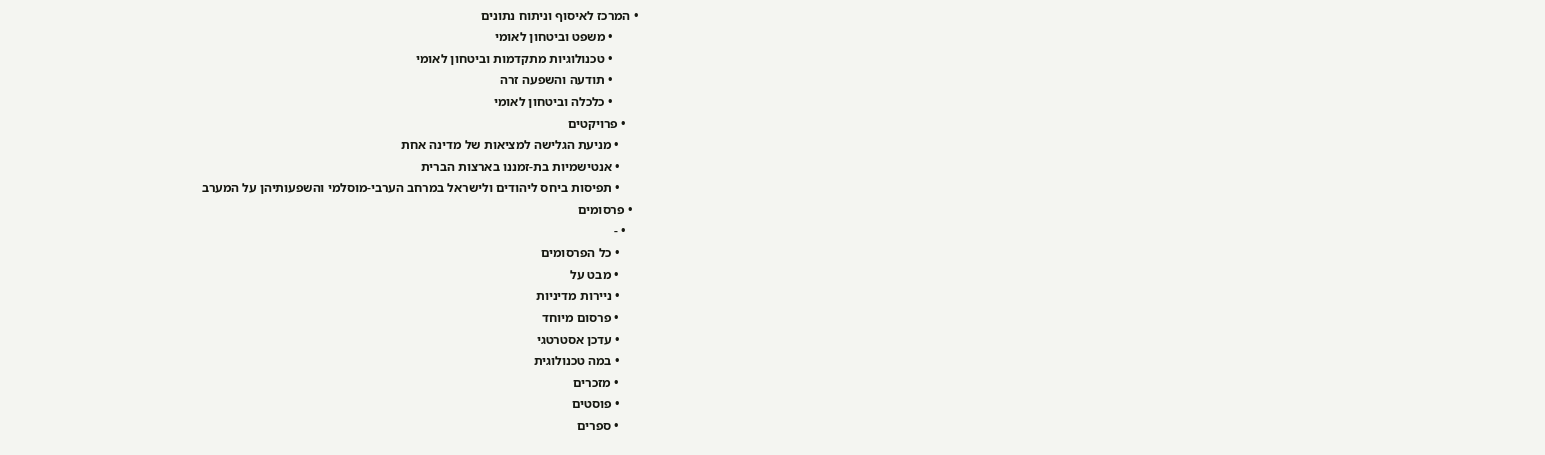• המרכז לאיסוף וניתוח נתונים
        • משפט וביטחון לאומי
        • טכנולוגיות מתקדמות וביטחון לאומי
        • תודעה והשפעה זרה
        • כלכלה וביטחון לאומי
    • פרויקטים
      • מניעת הגלישה למציאות של מדינה אחת
      • אנטישמיות בת-זמננו בארצות הברית
      • תפיסות ביחס ליהודים ולישראל במרחב הערבי-מוסלמי והשפעותיהן על המערב
  • פרסומים
    • -
      • כל הפרסומים
      • מבט על
      • ניירות מדיניות
      • פרסום מיוחד
      • עדכן אסטרטגי
      • במה טכנולוגית
      • מזכרים
      • פוסטים
      • ספרים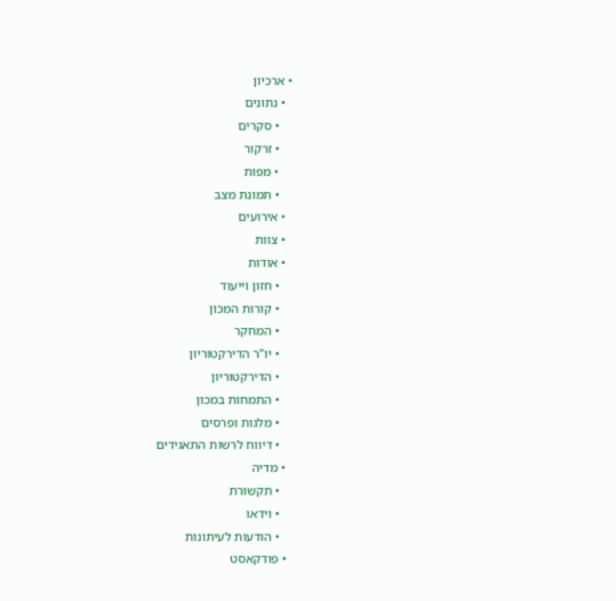• ארכיון
  • נתונים
    • סקרים
    • זרקור
    • מפות
    • תמונת מצב
  • אירועים
  • צוות
  • אודות
    • חזון וייעוד
    • קורות המכון
    • המחקר
    • יו"ר הדירקטוריון
    • הדירקטוריון
    • התמחות במכון
    • מלגות ופרסים
    • דיווח לרשות התאגידים
  • מדיה
    • תקשורת
    • וידאו
    • הודעות לעיתונות
  • פודקאסט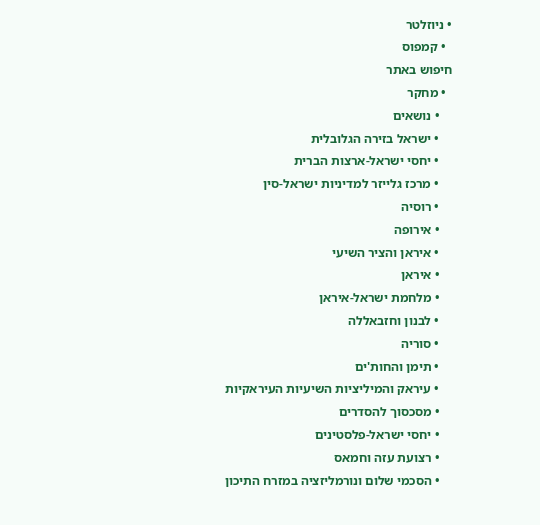• ניוזלטר
  • קמפוס
חיפוש באתר
  • מחקר
    • נושאים
    • ישראל בזירה הגלובלית
    • יחסי ישראל-ארצות הברית
    • מרכז גלייזר למדיניות ישראל-סין
    • רוסיה
    • אירופה
    • איראן והציר השיעי
    • איראן
    • מלחמת ישראל-איראן
    • לבנון וחזבאללה
    • סוריה
    • תימן והחות'ים
    • עיראק והמיליציות השיעיות העיראקיות
    • מסכסוך להסדרים
    • יחסי ישראל-פלסטינים
    • רצועת עזה וחמאס
    • הסכמי שלום ונורמליזציה במזרח התיכון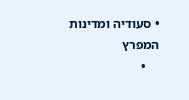• סעודיה ומדינות המפרץ
    •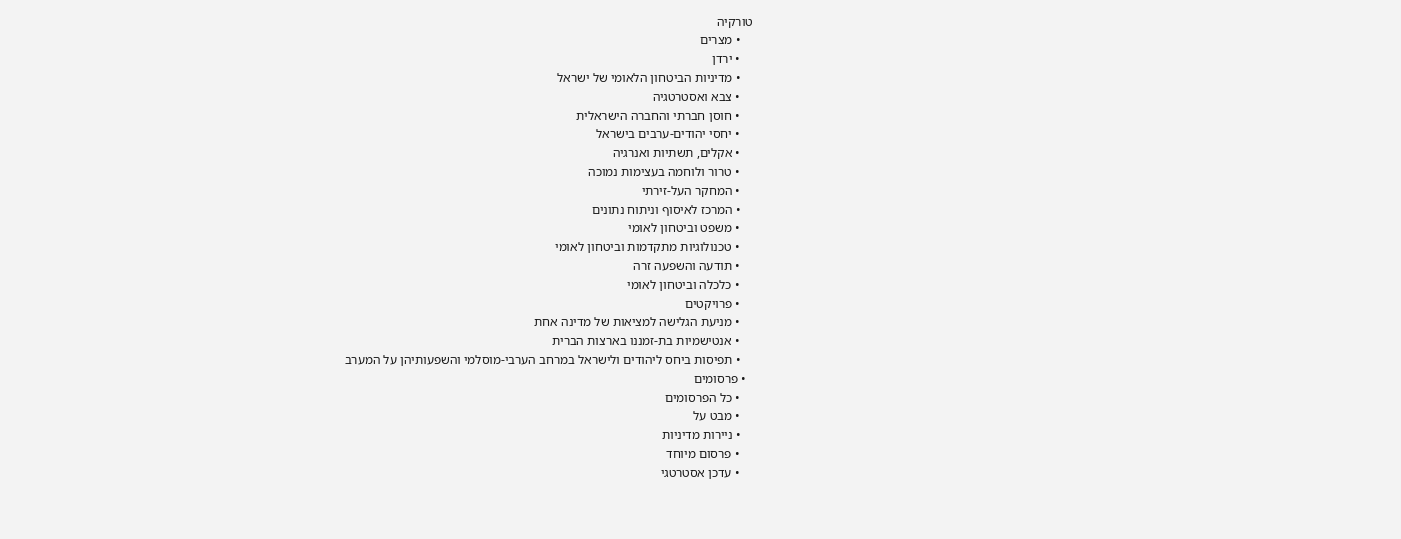טורקיה
    • מצרים
    • ירדן
    • מדיניות הביטחון הלאומי של ישראל
    • צבא ואסטרטגיה
    • חוסן חברתי והחברה הישראלית
    • יחסי יהודים-ערבים בישראל
    • אקלים, תשתיות ואנרגיה
    • טרור ולוחמה בעצימות נמוכה
    • המחקר העל-זירתי
    • המרכז לאיסוף וניתוח נתונים
    • משפט וביטחון לאומי
    • טכנולוגיות מתקדמות וביטחון לאומי
    • תודעה והשפעה זרה
    • כלכלה וביטחון לאומי
    • פרויקטים
    • מניעת הגלישה למציאות של מדינה אחת
    • אנטישמיות בת-זמננו בארצות הברית
    • תפיסות ביחס ליהודים ולישראל במרחב הערבי-מוסלמי והשפעותיהן על המערב
  • פרסומים
    • כל הפרסומים
    • מבט על
    • ניירות מדיניות
    • פרסום מיוחד
    • עדכן אסטרטגי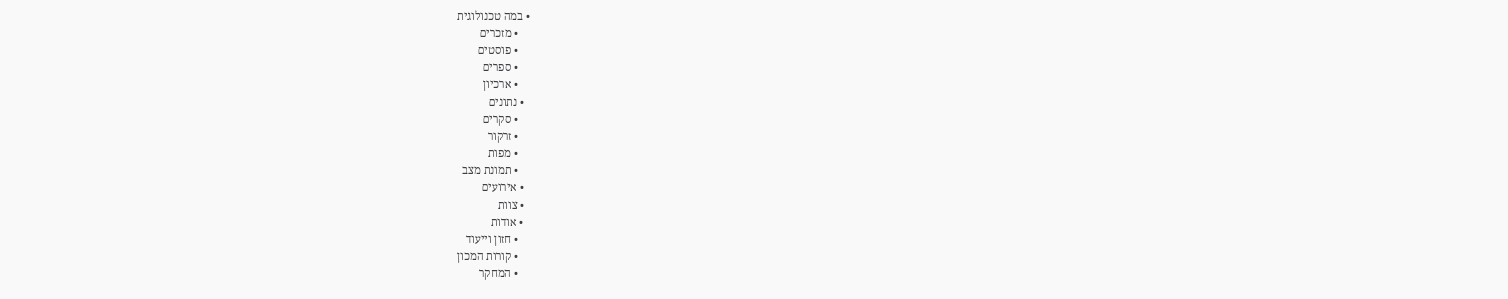• במה טכנולוגית
    • מזכרים
    • פוסטים
    • ספרים
    • ארכיון
  • נתונים
    • סקרים
    • זרקור
    • מפות
    • תמונת מצב
  • אירועים
  • צוות
  • אודות
    • חזון וייעוד
    • קורות המכון
    • המחקר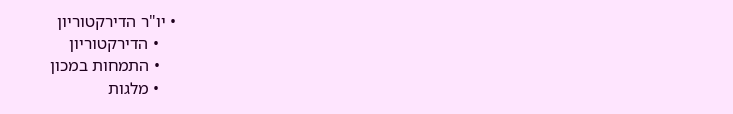• יו"ר הדירקטוריון
    • הדירקטוריון
    • התמחות במכון
    • מלגות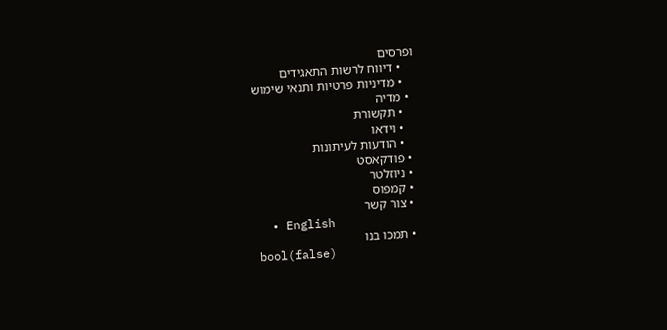ופרסים
    • דיווח לרשות התאגידים
    • מדיניות פרטיות ותנאי שימוש
  • מדיה
    • תקשורת
    • וידאו
    • הודעות לעיתונות
  • פודקאסט
  • ניוזלטר
  • קמפוס
  • צור קשר
  • English
  • תמכו בנו
bool(false)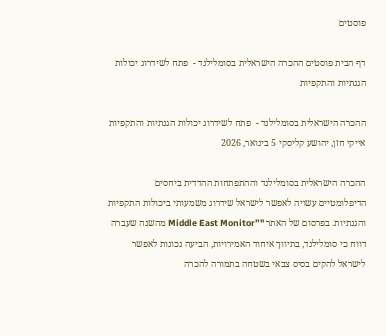פוסטים

דף הבית פוסטים ההכרה הישראלית בסומלילנד -  פתח לשידרוג יכולות הגנתיות והתקפיות

ההכרה הישראלית בסומלילנד -  פתח לשידרוג יכולות הגנתיות והתקפיות
אייקי חזן, יהושע קליסקי 5 בינואר, 2026

ההכרה הישראלית בסומלילנד וההתפתחות ההדדית ביחסים הדיפלומטיים עשויה לאפשר לישראל שידרוג משמעותי ביכולות התקפיות והגנתיות. בפרסום של האתר "”Middle East Monitor מהשנה שעברה דווח כי סומלילנד, בתיווך איחוד האמירויות, הביעה נכונות לאפשר לישראל להקים בסיס צבאי בשטחה בתמורה להכרה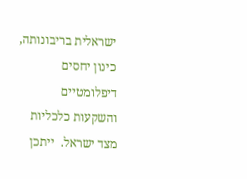ישראלית בריבונותה, כינון יחסים דיפלומטיים והשקעות כלכליות מצד ישראל.  ייתכן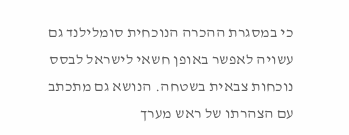כי במסגרת ההכרה הנוכחית סומלילנד גם עשויה לאפשר באופן חשאי לישראל לבסס נוכחות צבאית בשטחה. הנושא גם מתכתב עם הצהרתו של ראש מערך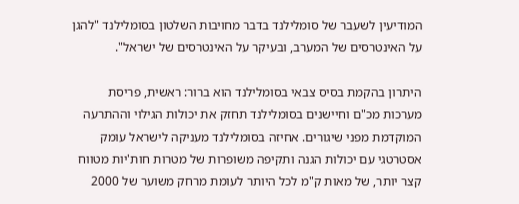המודיעין לשעבר של סומלילנד בדבר מחויבות השלטון בסומלילנד "להגן על האינטרסים של המערב, ובעיקר על האינטרסים של ישראל".

היתרון בהקמת בסיס צבאי בסומלילנד הוא ברור: ראשית, פריסת מערכות מכ"ם וחיישנים בסומלילנד תחזק את יכולות הגילוי וההתרעה המוקדמת מפני שיגורים. אחיזה בסומלילנד מעניקה לישראל עומק אסטרטגי עם יכולות הגנה ותקיפה משופרות של מטרות חות'יות מטווח קצר יותר, של מאות ק"מ לכל היותר לעומת מרחק משוער של 2000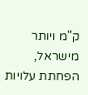ק"מ ויותר מישראל, הפחתת עלויות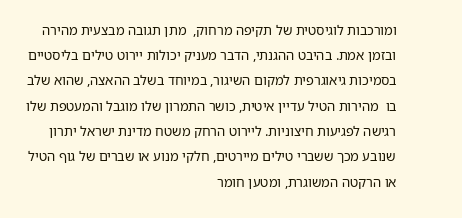ומורכבות לוגיסטית של תקיפה מרחוק,  מתן תגובה מבצעית מהירה ובזמן אמת. בהיבט ההגנתי, הדבר מעניק יכולות יירוט טילים בליסטיים בסמיכות גיאוגרפית למקום השיגור, במיוחד בשלב ההאצה, שהוא שלב בו  מהירות הטיל עדיין איטית, כושר התמרון שלו מוגבל והמעטפת שלו רגישה לפגיעות חיצוניות. ליירוט הרחק משטח מדינת ישראל יתרון  שנובע מכך ששברי טילים מיירטים, חלקי מנוע או שברים של גוף הטיל או הרקטה המשוגרת, ומטען חומר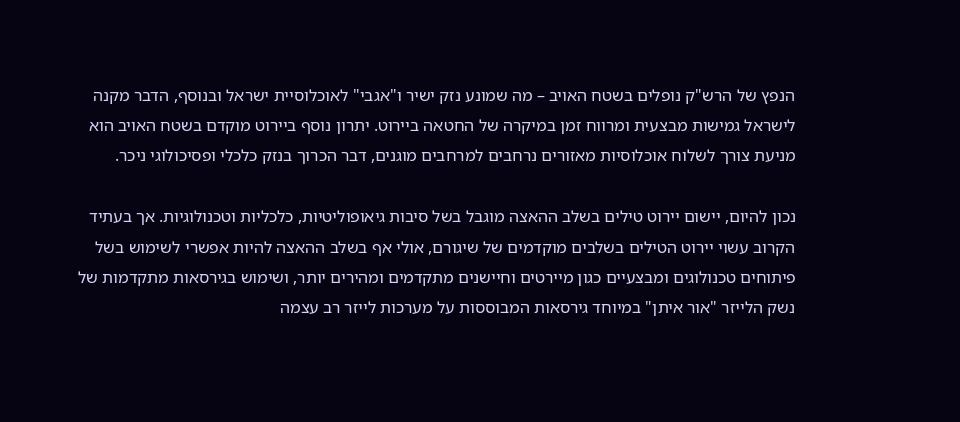הנפץ של הרש"ק נופלים בשטח האויב – מה שמונע נזק ישיר ו"אגבי" לאוכלוסיית ישראל ובנוסף, הדבר מקנה לישראל גמישות מבצעית ומרווח זמן במיקרה של החטאה ביירוט. יתרון נוסף ביירוט מוקדם בשטח האויב הוא מניעת צורך לשלוח אוכלוסיות מאזורים נרחבים למרחבים מוגנים, דבר הכרוך בנזק כלכלי ופסיכולוגי ניכר.

נכון להיום, יישום יירוט טילים בשלב ההאצה מוגבל בשל סיבות גיאופוליטיות, כלכליות וטכנולוגיות. אך בעתיד הקרוב עשוי יירוט הטילים בשלבים מוקדמים של שיגורם, אולי אף בשלב ההאצה להיות אפשרי לשימוש בשל פיתוחים טכנולוגים ומבצעיים כגון מיירטים וחיישנים מתקדמים ומהירים יותר, ושימוש בגירסאות מתקדמות של נשק הלייזר "אור איתן" במיוחד גירסאות המבוססות על מערכות לייזר רב עצמה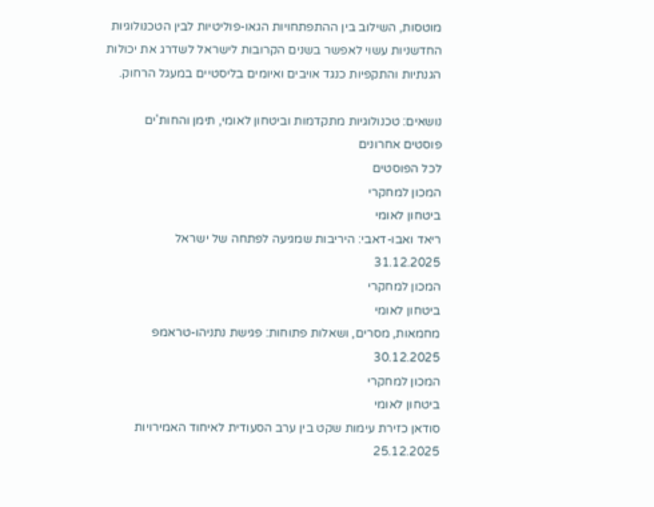מוטסות, השילוב בין ההתפתחויות הגאו-פוליטיות לבין הטכנולוגיות החדשניות עשוי לאפשר בשנים הקרובות לישראל לשדרג את יכולות הגנתיות והתקפיות כנגד אויבים ואיומים בליסטיים במעגל הרחוק.

נושאים: טכנולוגיות מתקדמות וביטחון לאומי, תימן והחות'ים
פוסטים אחרונים
לכל הפוסטים
המכון למחקרי
ביטחון לאומי
ריאד ואבו-דאבי: היריבות שמגיעה לפתחה של ישראל
31.12.2025
המכון למחקרי
ביטחון לאומי
מחמאות, מסרים, ושאלות פתוחות: פגישת נתניהו-טראמפ
30.12.2025
המכון למחקרי
ביטחון לאומי
סודאן כזירת עימות שקט בין ערב הסעודית לאיחוד האמירויות
25.12.2025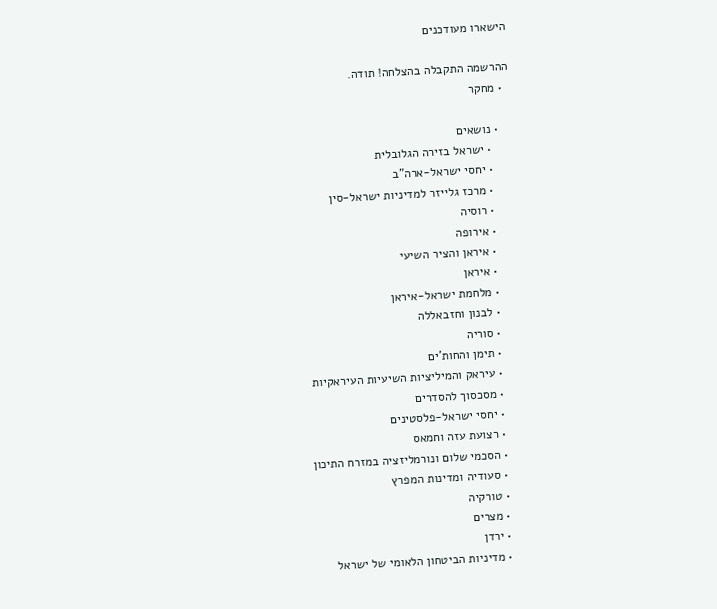הישארו מעודכנים

ההרשמה התקבלה בהצלחה! תודה.
  • מחקר

    • נושאים
      • ישראל בזירה הגלובלית
      • יחסי ישראל-ארה"ב
      • מרכז גלייזר למדיניות ישראל-סין
      • רוסיה
      • אירופה
      • איראן והציר השיעי
      • איראן
      • מלחמת ישראל-איראן
      • לבנון וחזבאללה
      • סוריה
      • תימן והחות'ים
      • עיראק והמיליציות השיעיות העיראקיות
      • מסכסוך להסדרים
      • יחסי ישראל-פלסטינים
      • רצועת עזה וחמאס
      • הסכמי שלום ונורמליזציה במזרח התיכון
      • סעודיה ומדינות המפרץ
      • טורקיה
      • מצרים
      • ירדן
      • מדיניות הביטחון הלאומי של ישראל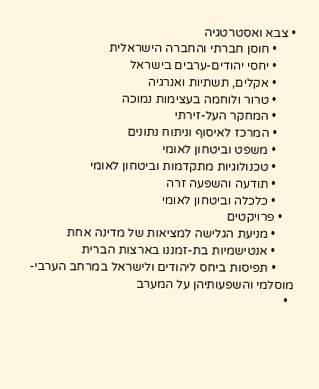• צבא ואסטרטגיה
      • חוסן חברתי והחברה הישראלית
      • יחסי יהודים-ערבים בישראל
      • אקלים, תשתיות ואנרגיה
      • טרור ולוחמה בעצימות נמוכה
      • המחקר העל-זירתי
      • המרכז לאיסוף וניתוח נתונים
      • משפט וביטחון לאומי
      • טכנולוגיות מתקדמות וביטחון לאומי
      • תודעה והשפעה זרה
      • כלכלה וביטחון לאומי
    • פרויקטים
      • מניעת הגלישה למציאות של מדינה אחת
      • אנטישמיות בת-זמננו בארצות הברית
      • תפיסות ביחס ליהודים ולישראל במרחב הערבי-מוסלמי והשפעותיהן על המערב
  •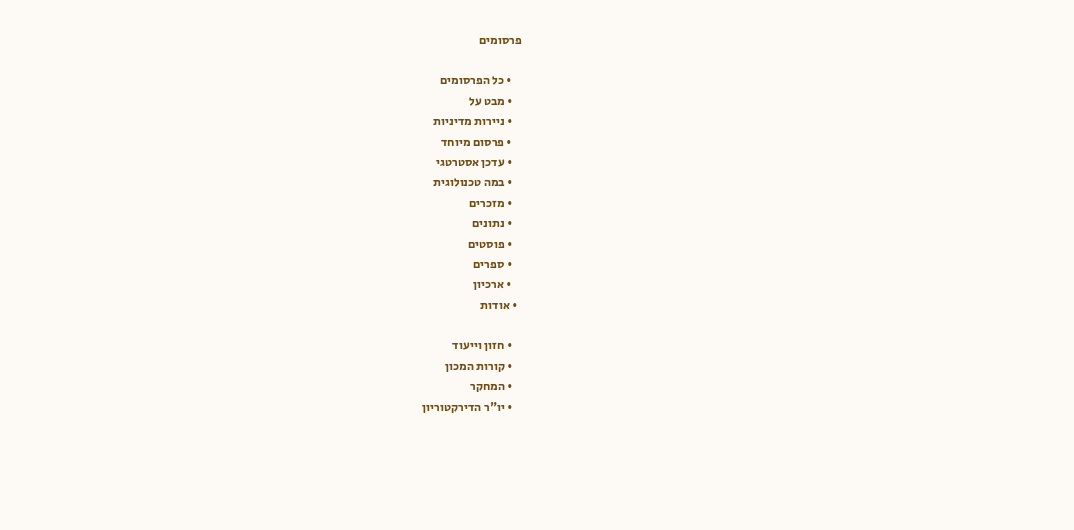פרסומים

    • כל הפרסומים
    • מבט על
    • ניירות מדיניות
    • פרסום מיוחד
    • עדכן אסטרטגי
    • במה טכנולוגית
    • מזכרים
    • נתונים
    • פוסטים
    • ספרים
    • ארכיון
  • אודות

    • חזון וייעוד
    • קורות המכון
    • המחקר
    • יו"ר הדירקטוריון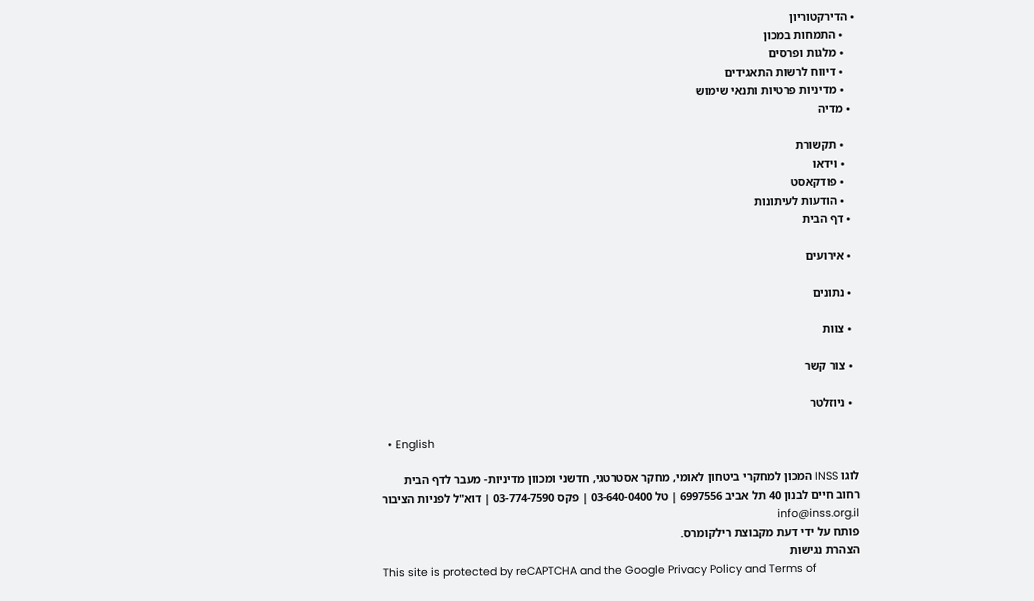• הדירקטוריון
    • התמחות במכון
    • מלגות ופרסים
    • דיווח לרשות התאגידים
    • מדיניות פרטיות ותנאי שימוש
  • מדיה

    • תקשורת
    • וידאו
    • פודקאסט
    • הודעות לעיתונות
  • דף הבית

  • אירועים

  • נתונים

  • צוות

  • צור קשר

  • ניוזלטר

  • English

לוגו INSS המכון למחקרי ביטחון לאומי, מחקר אסטרטגי, חדשני ומכוון מדיניות- מעבר לדף הבית
רחוב חיים לבנון 40 תל אביב 6997556 | טל 03-640-0400 | פקס 03-774-7590 | דוא"ל לפניות הציבור info@inss.org.il
פותח על ידי דעת מקבוצת רילקומרס.
הצהרת נגישות
This site is protected by reCAPTCHA and the Google Privacy Policy and Terms of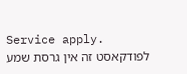Service apply.
לפודקאסט זה אין גרסת שמע